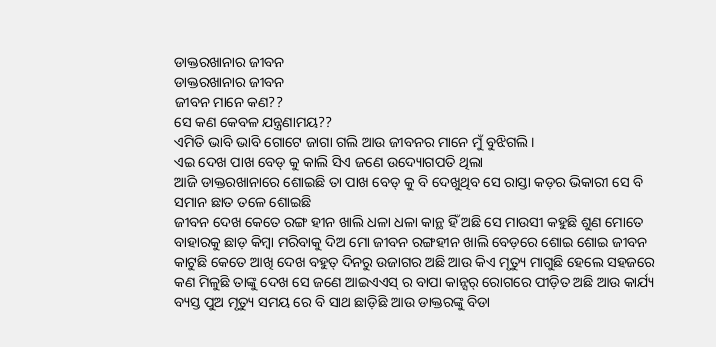ଡାକ୍ତରଖାନାର ଜୀବନ
ଡାକ୍ତରଖାନାର ଜୀବନ
ଜୀବନ ମାନେ କଣ??
ସେ କଣ କେବଳ ଯନ୍ତ୍ରଣାମୟ??
ଏମିତି ଭାବି ଭାବି ଗୋଟେ ଜାଗା ଗଲି ଆଉ ଜୀବନର ମାନେ ମୁଁ ବୁଝିଗଲି।
ଏଇ ଦେଖ ପାଖ ବେଡ୍ କୁ କାଲି ସିଏ ଜଣେ ଉଦ୍ୟୋଗପତି ଥିଲା
ଆଜି ଡାକ୍ତରଖାନାରେ ଶୋଇଛି ତା ପାଖ ବେଡ୍ କୁ ବି ଦେଖୁଥିବ ସେ ରାସ୍ତା କଡ଼ର ଭିକାରୀ ସେ ବି ସମାନ ଛାତ ତଳେ ଶୋଇଛି
ଜୀବନ ଦେଖ କେତେ ରଙ୍ଗ ହୀନ ଖାଲି ଧଳା ଧଳା କାନ୍ଥ ହିଁ ଅଛି ସେ ମାଉସୀ କହୁଛି ଶୁଣ ମୋତେ ବାହାରକୁ ଛାଡ଼ କିମ୍ବା ମରିବାକୁ ଦିଅ ମୋ ଜୀବନ ରଙ୍ଗହୀନ ଖାଲି ବେଡ଼ରେ ଶୋଇ ଶୋଇ ଜୀବନ କାଟୁଛି କେତେ ଆଖି ଦେଖ ବହୁତ୍ ଦିନରୁ ଉଜାଗର ଅଛି ଆଉ କିଏ ମୃତ୍ୟୁ ମାଗୁଛି ହେଲେ ସହଜରେ କଣ ମିଳୁଛି ତାଙ୍କୁ ଦେଖ ସେ ଜଣେ ଆଇଏଏସ୍ ର ବାପା କାନ୍ସର୍ ରୋଗରେ ପୀଡ଼ିତ ଅଛି ଆଉ କାର୍ଯ୍ୟ ବ୍ୟସ୍ତ ପୁଅ ମୃତ୍ୟୁ ସମୟ ରେ ବି ସାଥ ଛାଡ଼ିଛି ଆଉ ଡାକ୍ତରଙ୍କୁ ବିଡା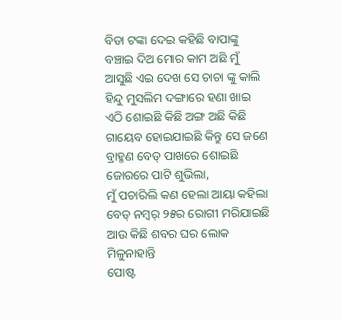ବିଡା ଟଙ୍କା ଦେଇ କହିଛି ବାପାଙ୍କୁ ବଞ୍ଚାଇ ଦିଅ ମୋର କାମ ଅଛି ମୁଁ ଆସୁଛି ଏଇ ଦେଖ ସେ ଚାଚା ଙ୍କୁ କାଲି ହିନ୍ଦୁ ମୁସଲିମ ଦଙ୍ଗାରେ ହଣା ଖାଇ ଏଠି ଶୋଇଛି କିଛି ଅଙ୍ଗ ଅଛି କିଛି ଗାୟେବ ହୋଇଯାଇଛି କିନ୍ତୁ ସେ ଜଣେ ବ୍ରାହ୍ମଣ ବେଡ୍ ପାଖରେ ଶୋଇଛି ଜୋରରେ ପାଟି ଶୁଭିଲା,
ମୁଁ ପଚାରିଲି କଣ ହେଲା ଆୟା କହିଲା ବେଡ୍ ନମ୍ୱର୍ ୨୫ର ରୋଗୀ ମରିଯାଇଛି ଆଉ କିଛି ଶବର ଘର ଲୋକ ମିଳୁନାହାନ୍ତି
ପୋଷ୍ଟ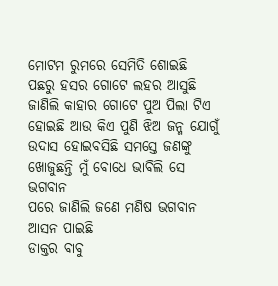ମୋଟମ ରୁମରେ ସେମିତି ଶୋଇଛି ପଛରୁ ହସର ଗୋଟେ ଲହର ଆସୁଛି ଜାଣିଲି କାହାର ଗୋଟେ ପୁଅ ପିଲା ଟିଏ ହୋଇଛି ଆଉ କିଏ ପୁଣି ଝିଅ ଜନ୍ମ ଯୋଗୁଁ ଉଦାସ ହୋଇବସିଛି ସମସ୍ତେ ଜଣଙ୍କୁ ଖୋଜୁଛନ୍ତି ମୁଁ ବୋଧେ ଭାବିଲି ସେ ଭଗବାନ
ପରେ ଜାଣିଲି ଜଣେ ମଣିଷ ଭଗବାନ ଆସନ ପାଇଛି
ଡାକ୍ତର ବାବୁ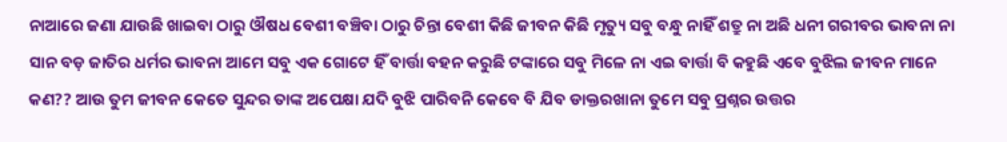ନାଆରେ ଜଣା ଯାଉଛି ଖାଇବା ଠାରୁ ଔଷଧ ବେଶୀ ବଞ୍ଚିବା ଠାରୁ ଚିନ୍ତା ବେଶୀ କିଛି ଜୀବନ କିଛି ମୃତ୍ୟୁ ସବୁ ବନ୍ଧୁ ନାହିଁ ଶତ୍ରୁ ନା ଅଛି ଧନୀ ଗରୀବର ଭାବନା ନା ସାନ ବଡ଼ ଜାତିର ଧର୍ମର ଭାବନା ଆମେ ସବୁ ଏକ ଗୋଟେ ହିଁ ବାର୍ତ୍ତା ବହନ କରୁଛି ଟଙ୍କାରେ ସବୁ ମିଳେ ନା ଏଇ ବାର୍ତ୍ତା ବି କହୁଛି ଏବେ ବୁଝିଲ ଜୀବନ ମାନେ କଣ?? ଆଉ ତୁମ ଜୀବନ କେତେ ସୁନ୍ଦର ତାଙ୍କ ଅପେକ୍ଷା ଯଦି ବୁଝି ପାରିବନି କେବେ ବି ଯିବ ଡାକ୍ତରଖାନା ତୁମେ ସବୁ ପ୍ରଶ୍ନର ଉତ୍ତର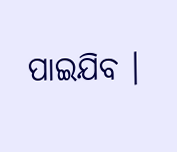ପାଇଯିବ ।